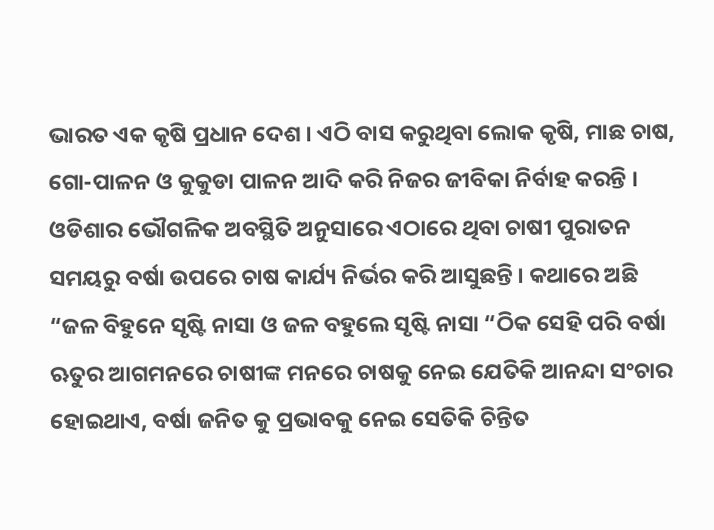ଭାରତ ଏକ କୃଷି ପ୍ରଧାନ ଦେଶ । ଏଠି ବାସ କରୁଥିବା ଲୋକ କୃଷି, ମାଛ ଚାଷ, ଗୋ-ପାଳନ ଓ କୁକୁଡା ପାଳନ ଆଦି କରି ନିଜର ଜୀବିକା ନିର୍ବାହ କରନ୍ତି । ଓଡିଶାର ଭୌଗଳିକ ଅବସ୍ଥିତି ଅନୁସାରେ ଏଠାରେ ଥିବା ଚାଷୀ ପୁରାତନ ସମୟରୁ ବର୍ଷା ଉପରେ ଚାଷ କାର୍ଯ୍ୟ ନିର୍ଭର କରି ଆସୁଛନ୍ତି । କଥାରେ ଅଛି “ଜଳ ବିହୁନେ ସୃଷ୍ଟି ନାସା ଓ ଜଳ ବହୁଲେ ସୃଷ୍ଟି ନାସା “ଠିକ ସେହି ପରି ବର୍ଷା ଋତୁର ଆଗମନରେ ଚାଷୀଙ୍କ ମନରେ ଚାଷକୁ ନେଇ ଯେତିକି ଆନନ୍ଦା ସଂଚାର ହୋଇଥାଏ, ବର୍ଷା ଜନିତ କୁ ପ୍ରଭାବକୁ ନେଇ ସେତିକି ଚିନ୍ତିତ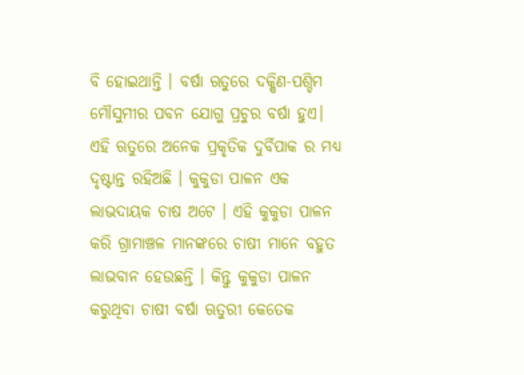ବି ହୋଇଥାନ୍ତି । ବର୍ଷା ଋତୁରେ ଦକ୍ଷିଣ-ପଶ୍ଚିମ ମୌସୁମୀର ପବନ ଯୋଗୁ ପ୍ରଚୁର ବର୍ଷା ହୁଏ। ଏହି ଋତୁରେ ଅନେକ ପ୍ରକୃତିକ ଦୁର୍ବିପାକ ର ମଧ୍ୟ ଦୃଷ୍ଟାନ୍ତ ରହିଅଛି । କୁକୁଡା ପାଳନ ଏକ ଲାଭଦାୟକ ଚାଷ ଅଟେ । ଏହି କୁକୁଡା ପାଳନ କରି ଗ୍ରାମାଞ୍ଚଳ ମାନଙ୍କରେ ଚାଷୀ ମାନେ ବହୁତ ଲାଭବାନ ହେଉଛନ୍ତି । କିନ୍ତୁ କୁକୁଡା ପାଳନ କରୁଥିବା ଚାଷୀ ବର୍ଷା ଋତୁରୀ କେତେକ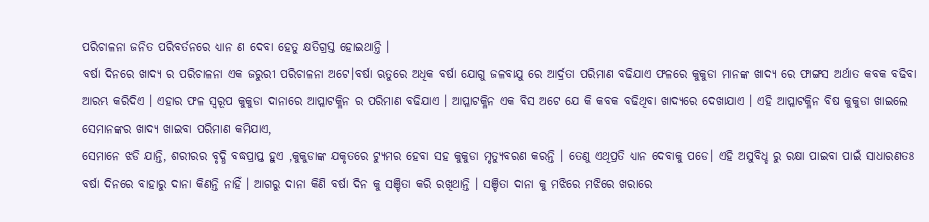ପରିଚାଳନା ଜନିତ ପରିବର୍ତନରେ ଧ୍ୟାନ ଣ ଦେବା ହେତୁ କ୍ଷତିଗ୍ରସ୍ତ ହୋଇଥାନ୍ତି ।
ବର୍ଷା ଦିନରେ ଖାଦ୍ୟ ର ପରିଚାଳନା ଏକ ଜରୁରୀ ପରିଚାଳନା ଅଟେ।ବର୍ଷା ଋତୁରେ ଅଧିକ ବର୍ଷା ଯୋଗୁ ଜଳବାଯୁ ରେ ଆର୍ଦ୍ରତା ପରିମାଣ ବଢିଯାଏ ଫଳରେ କୁକୁଡା ମାନଙ୍କ ଖାଦ୍ୟ ରେ ଫାଙ୍ଗସ ଅର୍ଥାତ କବକ ବଢିବା ଆରମ୍ଭ କରିଦିଏ । ଏହାର ଫଳ ସ୍ୱରୂପ କୁକୁଡା ଦାନାରେ ଆପ୍ଳାଟକ୍ଳିନ ର ପରିମାଣ ବଢିଯାଏ । ଆପ୍ଳାଟକ୍ଳିନ ଏକ ବିସ ଅଟେ ଯେ କି କବକ ବଢିଥିବା ଖାଦ୍ୟରେ ଦେଖାଯାଏ । ଏହି ଆପ୍ଳାଟକ୍ଳିନ ବିଷ କୁକୁଡା ଖାଇଲେ ସେମାନଙ୍କର ଖାଦ୍ୟ ଖାଇବା ପରିମାଣ କମିଯାଏ,
ସେମାନେ ଝଡି ଯାନ୍ତି, ଶରୀରର ବୃଦ୍ଧି ବଦ୍ଧପ୍ରାପ୍ତ ହୁଏ ,କୁକୁଡାଙ୍କ ଯକୃତରେ ଟ୍ୟୁମର ହେବା ସହ କୁକୁଡା ମୃତ୍ୟୁବରଣ କରନ୍ତି । ତେଣୁ ଏଥିପ୍ରତି ଧ୍ୟାନ ଦେବାକୁ ପଡେ। ଏହି ଅସୁବିଧ୍ହ ରୁ ରକ୍ଷା ପାଇବା ପାଇଁ ସାଧାରଣତଃ ବର୍ଷା ଦିନରେ ବାହାରୁ ଦାନା କିଣନ୍ତି ନାହିଁ । ଆଗରୁ ଦାନା କିଣି ବର୍ଷା ଦିନ କୁ ସଞ୍ଚିତା କରି ରଖିଥାନ୍ତି । ସଞ୍ଚିତା ଦାନା କୁ ମଝିରେ ମଝିରେ ଖରାରେ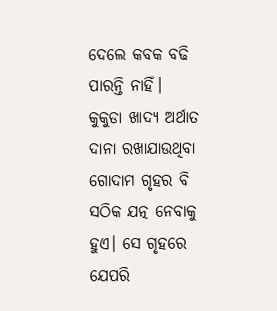ଦେଲେ କବକ ବଢି ପାରନ୍ତି ନାହିଁ।
କୁକୁଡା ଖାଦ୍ୟ ଅର୍ଥାତ ଦାନା ରଖାଯାଉଥିବା ଗୋଦାମ ଗୃହର ବି ସଠିକ ଯତ୍ନ ନେବାକୁ ହୁଏ। ସେ ଗୃହରେ ଯେପରି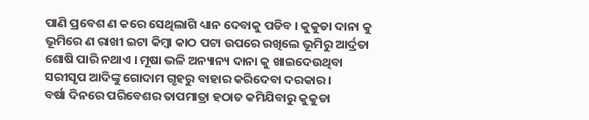ପାଣି ପ୍ରବେଶ ଣ କରେ ସେଥିଲାଗି ଧ୍ୟାନ ଦେବାକୁ ପଡିବ । କୁକୁଡା ଦାନା କୁ ଭୂମିରେ ଣ ରାଖୀ ଇଟା କିମ୍ବା କାଠ ପଟା ଉପରେ ରଖିଲେ ଭୂମିରୁ ଆର୍ଦ୍ରତା ଶୋଷି ପାରି ନଥାଏ । ମୂଷା ଭଳି ଅନ୍ୟାନ୍ୟ ଦାନା କୁ ଖାଇଦେଉଥିବା ସରୀସୃପ ଆଦିଙ୍କୁ ଗୋଦାମ ଗୃହରୁ ବାହାର କରିଦେବା ଦରକାର।
ବର୍ଷା ଦିନରେ ପରିବେଶର ତାପମାତ୍ରା ହଠାତ କମିଯିବାରୁ କୁକୁଡା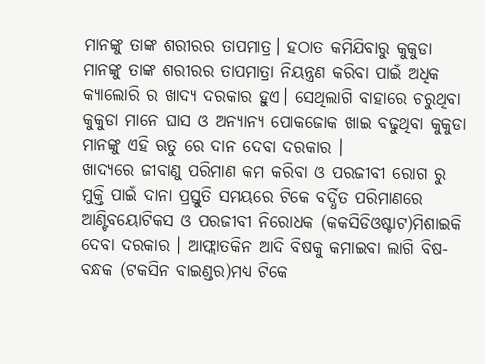ମାନଙ୍କୁ ତାଙ୍କ ଶରୀରର ତାପମାତ୍ର। ହଠାତ କମିଯିବାରୁ କୁକୁଡା ମାନଙ୍କୁ ତାଙ୍କ ଶରୀରର ତାପମାତ୍ରା ନିୟନ୍ତ୍ରଣ କରିବା ପାଇଁ ଅଧିକ କ୍ୟାଲୋରି ର ଖାଦ୍ୟ ଦରକାର ହୁଏ। ସେଥିଲାଗି ବାହାରେ ଚରୁଥିବା କୁକୁଡା ମାନେ ଘାସ ଓ ଅନ୍ୟାନ୍ୟ ପୋକଜୋକ ଖାଇ ବଢୁଥିବା କୁକୁଡା ମାନଙ୍କୁ ଏହି ଋତୁ ରେ ଦାନ ଦେବା ଦରକାର ।
ଖାଦ୍ୟରେ ଜୀବାଣୁ ପରିମାଣ କମ କରିବା ଓ ପରଜୀବୀ ରୋଗ ରୁ ମୁକ୍ତି ପାଇଁ ଦାନା ପ୍ରସ୍ତୁତି ସମୟରେ ଟିକେ ବର୍ଦ୍ଧିତ ପରିମାଣରେ ଆଣ୍ଟିବୟୋଟିକସ ଓ ପରଜୀବୀ ନିରୋଧକ (କକସିଡିଓଷ୍ଟାଟ)ମିଶାଇକି ଦେବା ଦରକାର । ଆଫ୍ଲାତକିନ ଆଦି ବିଷକୁ କମାଇବା ଲାଗି ବିଷ-ବନ୍ଧକ (ଟକସିନ ବାଇଣ୍ଡର)ମଧ୍ୟ ଟିକେ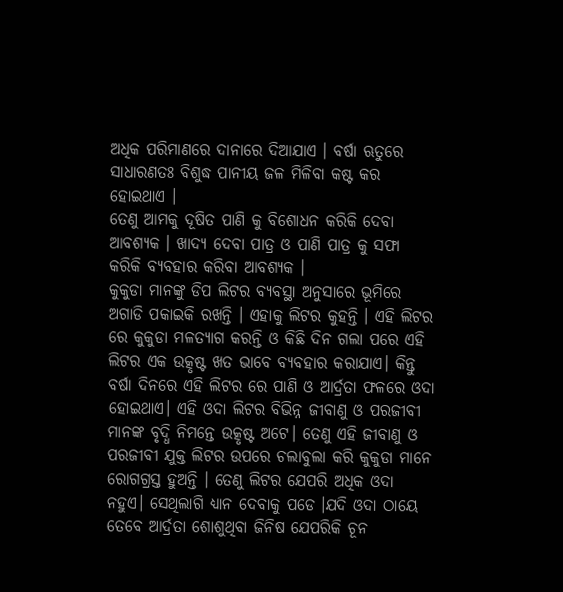ଅଧିକ ପରିମାଣରେ ଦାନାରେ ଦିଆଯାଏ । ବର୍ଷା ଋତୁରେ ସାଧାରଣତଃ ବିଶୁଦ୍ଧ ପାନୀୟ ଜଳ ମିଳିବା କଷ୍ଟ କର ହୋଇଥାଏ ।
ତେଣୁ ଆମକୁ ଦୂଷିତ ପାଣି କୁ ବିଶୋଧନ କରିକି ଦେବା ଆବଶ୍ୟକ । ଖାଦ୍ୟ ଦେବା ପାତ୍ର ଓ ପାଣି ପାତ୍ର କୁ ସଫା କରିକି ବ୍ୟବହାର କରିବା ଆବଶ୍ୟକ ।
କୁକୁଡା ମାନଙ୍କୁ ଡିପ ଲିଟର ବ୍ୟବସ୍ଥା ଅନୁସାରେ ଭୂମିରେ ଅଗାଡି ପକାଇକି ରଖନ୍ତି । ଏହାକୁ ଲିଟର କୁହନ୍ତି । ଏହି ଲିଟର ରେ କୁକୁଡା ମଳତ୍ଯାଗ କରନ୍ତି ଓ କିଛି ଦିନ ଗଲା ପରେ ଏହି ଲିଟର ଏକ ଉତ୍କୃଷ୍ଟ ଖତ ଭାବେ ବ୍ୟବହାର କରାଯାଏ। କିନ୍ତୁ ବର୍ଷା ଦିନରେ ଏହି ଲିଟର ରେ ପାଣି ଓ ଆର୍ଦ୍ରତା ଫଳରେ ଓଦା ହୋଇଥାଏ। ଏହି ଓଦା ଲିଟର ବିଭିନ୍ନ ଜୀବାଣୁ ଓ ପରଜୀବୀ ମାନଙ୍କ ବୃଦ୍ଧି ନିମନ୍ତେ ଉତ୍କୃଷ୍ଟ ଅଟେ। ତେଣୁ ଏହି ଜୀବାଣୁ ଓ ପରଜୀବୀ ଯୁକ୍ତ ଲିଟର ଉପରେ ଚଲାବୁଲା କରି କୁକୁଡା ମାନେ ରୋଗଗ୍ରସ୍ତ ହୁଅନ୍ତି । ତେଣୁ ଲିଟର ଯେପରି ଅଧିକ ଓଦା ନହୁଏ। ସେଥିଲାଗି ଧ୍ୟାନ ଦେବାକୁ ପଡେ ।ଯଦି ଓଦା ଠାୟେ ତେବେ ଆର୍ଦ୍ରତା ଶୋଶୁଥିବା ଜିନିଷ ଯେପରିକି ଚୂନ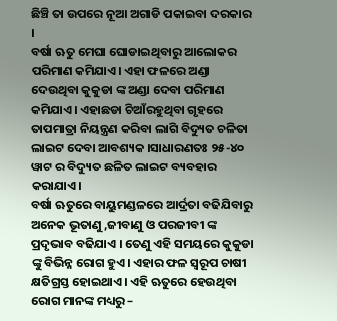ଛିଞ୍ଚି ତା ଉପରେ ନୂଆ ଅଗାଡି ପକାଇବା ଦରକାର ।
ବର୍ଷା ଋତୁ ମେଘା ଘୋଡାଇଥିବାରୁ ଆଲୋକର ପରିମାଣ କମିଯାଏ। ଏହା ଫଳରେ ଅଣ୍ଡା ଦେଉଥିବା କୁକୁଡା ଙ୍କ ଅଣ୍ଡା ଦେବା ପରିମାଣ କମିଯାଏ। ଏହାଛଡା ଚିଆଁରହୁଥିବା ଗୃହରେ ତାପମାତ୍ରା ନିୟନ୍ତ୍ରଣ କରିବା ଲାଗି ବିଦ୍ୟୁତ ଚଳିତା ଲାଇଟ ଦେବା ଆବଶ୍ୟକ ।ସାଧାରଣତଃ ୨୫-୪୦ ୱାଟ ର ବିଦ୍ୟୁତ ଛଳିତ ଲାଇଟ ବ୍ୟବହାର କରାଯାଏ।
ବର୍ଷା ଋତୁରେ ବାୟୁମଣ୍ଡଳରେ ଆର୍ଦ୍ରତା ବଢିଯିବାରୁ ଅନେକ ଭୂତାଣୁ ,ଜୀବାଣୁ ଓ ପରଜୀବୀ ଙ୍କ ପ୍ରଦୃଭାବ ବଢିଯାଏ । ତେଣୁ ଏହି ସମୟରେ କୁକୁଡା ଙ୍କୁ ବିଭିନ୍ନ ରୋଗ ହୁଏ। ଏହାର ଫଳ ସ୍ୱରୂପ ଚାଷୀ କ୍ଷତିଗ୍ରସ୍ତ ହୋଇଥାଏ। ଏହି ଋତୁରେ ହେଉଥିବା ରୋଗ ମାନଙ୍କ ମଧ୍ୟରୁ –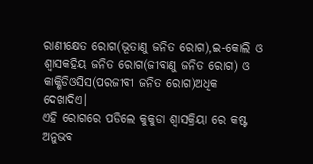ରାଣୀକ୍ଷେତ ରୋଗ(ଭୂତାଣୁ ଜନିତ ରୋଗ),ଇ-କୋଲି ଓ ଶ୍ଵାସକହିୟ ଜନିତ ରୋଗ(ଜୀବାଣୁ ଜନିତ ରୋଗ) ଓ କାକ୍ଶିଡିଓସିସ(ପରଜୀବୀ ଜନିତ ରୋଗ)ଅଧିକ ଦେଖାଦିଏ।
ଏହି ରୋଗରେ ପଡିଲେ କୁକୁଡା ଶ୍ଵାସକ୍ରିୟା ରେ କଷ୍ଟ ଅନୁଭବ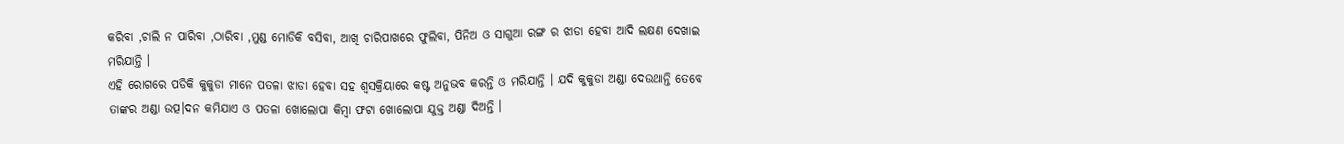କରିବା ,ଚାଲି ନ ପାରିବା ,ଠାରିବା ,ମୁଣ୍ଡ ମୋଡିକି ବସିବା, ଆଖି ଚାରିପାଖରେ ଫୁଲିବା, ପିନିଅ ଓ ସାଗୁଆ ରଙ୍ଗ ର ଝାଡା ହେବା ଆଦି ଲକ୍ଷଣ ଦେଖାଇ ମରିଯାନ୍ତି ।
ଏହି ରୋଗରେ ପଡିକି କୁକୁଡା ମାନେ ପତଳା ଝାଡା ହେବା ସହ ଶ୍ଵସକ୍ରିୟାରେ କଷ୍ଟ ଅନୁଭବ କରନ୍ତି ଓ ମରିଯାନ୍ତି । ଯଦି କୁକୁଡା ଅଣ୍ଡା ଦେଉଥାନ୍ତି ତେବେ ତାଙ୍କର ଅଣ୍ଡା ଉତ୍ପ।ଦନ କମିଯାଏ ଓ ପତଳା ଖୋଲୋପା କିମ୍ବା ଫଟା ଖୋଲୋପା ଯୁକ୍ତ ଅଣ୍ଡା ଦିଅନ୍ତି ।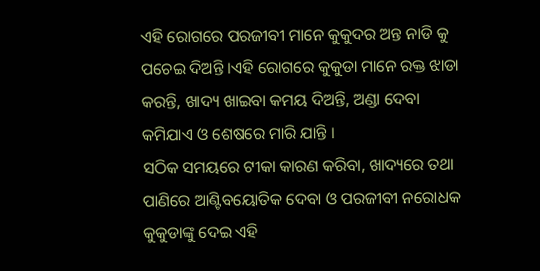ଏହି ରୋଗରେ ପରଜୀବୀ ମାନେ କୁକୁଦର ଅନ୍ତ ନାଡି କୁ ପଚେଇ ଦିଅନ୍ତି ।ଏହି ରୋଗରେ କୁକୁଡା ମାନେ ରକ୍ତ ଝାଡା କରନ୍ତି, ଖାଦ୍ୟ ଖାଇବା କମୟ ଦିଅନ୍ତି, ଅଣ୍ଡା ଦେବା କମିଯାଏ ଓ ଶେଷରେ ମାରି ଯାନ୍ତି ।
ସଠିକ ସମୟରେ ଟୀକା କାରଣ କରିବା, ଖାଦ୍ୟରେ ତଥା ପାଣିରେ ଆଣ୍ଟିବୟୋତିକ ଦେବା ଓ ପରଜୀବୀ ନରୋଧକ କୁକୁଡାଙ୍କୁ ଦେଇ ଏହି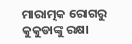ମାରାତ୍ମକ ରୋଗରୁ କୁକୁଡାଙ୍କୁ ରକ୍ଷା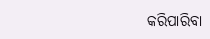କରିପାରିବା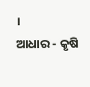।
ଆଧାର - କୃଷି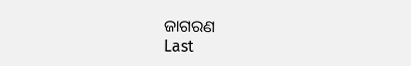ଜାଗରଣ
Last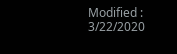Modified : 3/22/2020